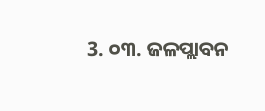3. ୦୩. ଜଳପ୍ଲାବନ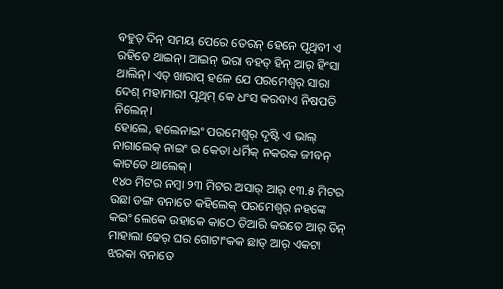ବହୁତ୍ ଦିନ୍ ସମୟ ପେରେ ତେରନ୍ ହେନେ ପୃଥିବୀ ଏ ରହିତେ ଥାଇନ୍। ଆଇନ୍ ଭରା ବହତ୍ ହିନ୍ ଆର୍ ହିଂସା ଥାଲିନ୍। ଏତ୍ ଖାରାପ୍ ହଳେ ଯେ ପରମେଶ୍ବର୍ ସାରା ଦେଶ୍ ମହାମାରୀ ପୃଥିମ୍ କେ ଧଂସ କରବାଏ ନିଷପତି ନିଲେନ୍।
ହୋଲେ, ହଲେନାଇଂ ପରମେଶ୍ବର୍ ଦୃଷ୍ଟି ଏ ଭାଲ୍ ନାଗାଲେକ୍ ନାଇଂ ଉ କେତା ଧର୍ମିକ୍ ନକରକ ଜୀବନ୍ କାଟତେ ଥାଲେକ୍।
୧୪୦ ମିଟର ନମ୍ବା ୨୩ ମିଟର ଅସାର୍ ଆର୍ ୧୩.୫ ମିଟର ଉଛା ଡଙ୍ଗ ବନାତେ କହିଲେକ୍ ପରମେଶ୍ବର୍ ନହଙ୍କେ କଇଂ ଲେକେ ଉହାକେ କାଠେ ତିଆରି କରତେ ଆର୍ ତିନ୍ ମାହାଲା ଢେର୍ ଘର ଗୋଟାଂକକ ଛାତ୍ ଆର୍ ଏକଟା ଝରକା ବନାତେ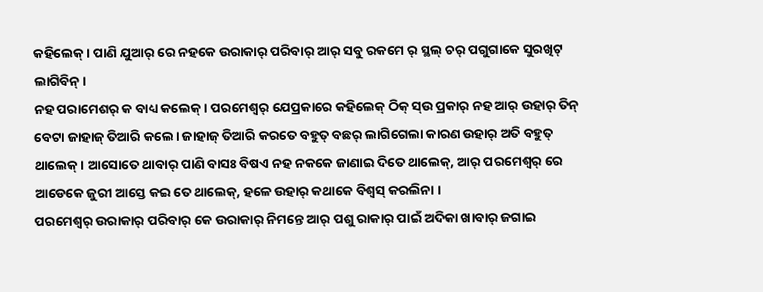କହିଲେକ୍। ପାଣି ଯୁଆର୍ ରେ ନହକେ ଉରାକାର୍ ପରିବାର୍ ଆର୍ ସବୁ ରକମେ ର୍ ସ୍ଥଲ୍ ଚର୍ ପଗୁଗାକେ ସୁରଖିଟ୍ ଲାଗିବିନ୍।
ନହ ପରାମେଶର୍ କ ବାଧ୍ୟ କଲେକ୍। ପରମେଶ୍ବର୍ ଯେପ୍ରକାରେ କହିଲେକ୍ ଠିକ୍ ସ୍ଉ ପ୍ରକାର୍ ନହ ଆର୍ ଉହାର୍ ତିନ୍ ବେଟା ଜାହାଜ୍ ତିଆରି କଲେ। ଜାହାଜ୍ ତିଆରି କରତେ ବହୁତ୍ ବଛର୍ ଲାଗିଗେଲା କାରଣ ଉହାର୍ ଅତି ବହୁତ୍ ଥାଲେକ୍। ଆସୋତେ ଥାବାର୍ ପାଣି ବାସଃ ବିଷଏ ନହ ନକକେ ଜାଣାଇ ଦିତେ ଥାଲେକ୍, ଆର୍ ପରମେଶ୍ବର୍ ରେ ଆଡେକେ ଜୁରୀ ଆସ୍ତେ କଇ ତେ ଥାଲେକ୍, ହଳେ ଉହାର୍ କଥାକେ ବିଶ୍ବସ୍ କରଲିନା ।
ପରମେଶ୍ବର୍ ଉରାକାର୍ ପରିବାର୍ କେ ଉରାକାର୍ ନିମନ୍ତେ ଆର୍ ପଶୁ ରାକାର୍ ପାଇଁ ଅଦିକା ଖାବାର୍ ଜଗାଇ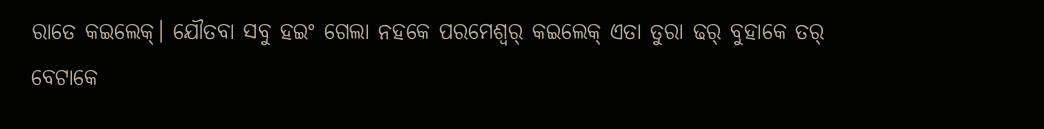ରାତେ କଇଲେକ୍। ଯୌତବା ସବୁ ହଇଂ ଗେଲା ନହକେ ପରମେଶ୍ବର୍ କଇଲେକ୍ ଏତା ତୁରା ଢର୍ ବୁହାକେ ତର୍ ବେଟାକେ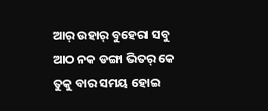ଆର୍ ଉହାର୍ ବୁହେରା ସବୁ ଆଠ ନକ ଡଙ୍ଗା ଭିତର୍ କେ ତୁକୁ ବାର ସମୟ ହୋଇ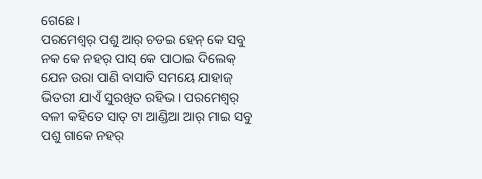ଗେଛେ।
ପରମେଶ୍ବର୍ ପଶୁ ଆର୍ ଚଡଇ ହେନ୍ କେ ସବୁ ନକ କେ ନହର୍ ପାସ୍ କେ ପାଠାଇ ଦିଲେକ୍ ଯେନ ଉରା ପାଣି ବାସାତି ସମୟେ ଯାହାଜ୍ ଭିତରୀ ଯାଏଁ ସୁରଖିତ ରହିଭ। ପରମେଶ୍ବର୍ ବଳୀ କହିତେ ସାତ୍ ଟା ଆଣ୍ଡିଆ ଆର୍ ମାଇ ସବୁ ପଶୁ ଗାକେ ନହର୍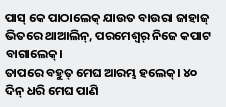ପାସ୍ କେ ପାଠାଲେକ୍ ଯାଉତ ବାଉରା ଜାହାଜ୍ ଭିତରେ ଥାଆଲିନ୍, ପରମେଶ୍ବର୍ ନିଜେ କପାଟ ବାଗାଲେକ୍।
ତାପରେ ବହୁତ୍ ମେଘ ଆରମ୍ଭ ହଲେକ୍। ୪୦ ଦିନ୍ ଧରି ମେଘ ପାଣି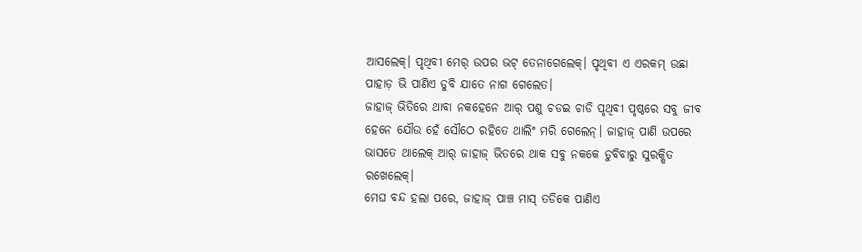ଆସଲେକ୍। ପୃଥିବୀ ମେର୍ ଉପର ଭଟ୍ ତେନାଗେଲେକ୍। ପୃଥିବୀ ଏ ଏରକମ୍ ଉଛା ପାହାଡ଼ ଭି ପାଣିଏ ଡୁବି ଯାତେ ନାଗ ଗେଲେତ।
ଜାହାଜ୍ ଭିତିରେ ଥାବା ନକହେନେ ଆର୍ ପଶୁ ଚଡଇ ଚାଡି ପୃଥିବୀ ପୃଷ୍ଠରେ ସବୁ ଜୀବ ହେନେ ଯୌଉ ହେଁ ସୌଠେ ରହିତେ ଥାଲିଂ ମରି ଗେଲେନ୍। ଜାହାଜ୍ ପାଣି ଉପରେ ଭାସତେ ଥାଲେକ୍ ଆର୍ ଜାହାଜ୍ ଭିତରେ ଥାକ ସବୁ ନକକେ ଡୁବିବାରୁ ସୁରକ୍ଷିତ ରଖେଲେକ୍।
ମେଘ ବନ୍ଦ ହଲା ପରେ, ଜାହାଜ୍ ପାଞ୍ଚ ମାସ୍ ତଡିକେ ପାଣିଏ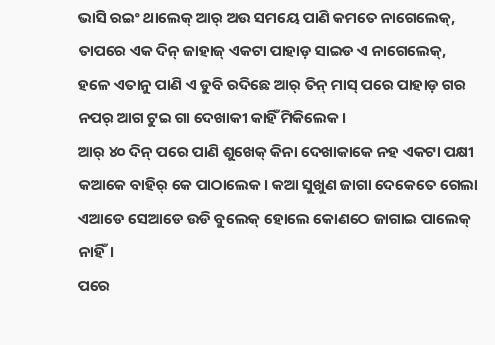ଭାସି ରଇଂ ଥାଲେକ୍ ଆର୍ ଅଉ ସମୟେ ପାଣି କମତେ ନାଗେଲେକ୍, ତାପରେ ଏକ ଦିନ୍ ଜାହାଜ୍ ଏକଟା ପାହାଡ଼ ସାଇଡ ଏ ନାଗେଲେକ୍, ହଳେ ଏତାନୁ ପାଣି ଏ ଡୁବି ରଦିଛେ ଆର୍ ତିନ୍ ମାସ୍ ପରେ ପାହାଡ଼ ଗର ନପର୍ ଆଗ ଟୁଇ ଗା ଦେଖାକୀ କାହିଁ ମିକିଲେକ।
ଆର୍ ୪୦ ଦିନ୍ ପରେ ପାଣି ଶୁଖେକ୍ କିନା ଦେଖାକାକେ ନହ ଏକଟା ପକ୍ଷୀ କଆକେ ବାହିର୍ କେ ପାଠାଲେକ। କଆ ସୁଖୁଣ ଜାଗା ଦେକେତେ ଗେଲା ଏଆଡେ ସେଆଡେ ଉଡି ବୁଲେକ୍ ହୋଲେ କୋଣଠେ ଜାଗାଇ ପାଲେକ୍ ନାହିଁ।
ପରେ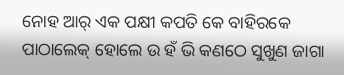ନୋହ ଆର୍ ଏକ ପକ୍ଷୀ କପତି କେ ବାହିରକେ ପାଠାଲେକ୍ ହୋଲେ ଉ ହଁ ଭି କଣଠେ ସୁଖୁଣ ଜାଗା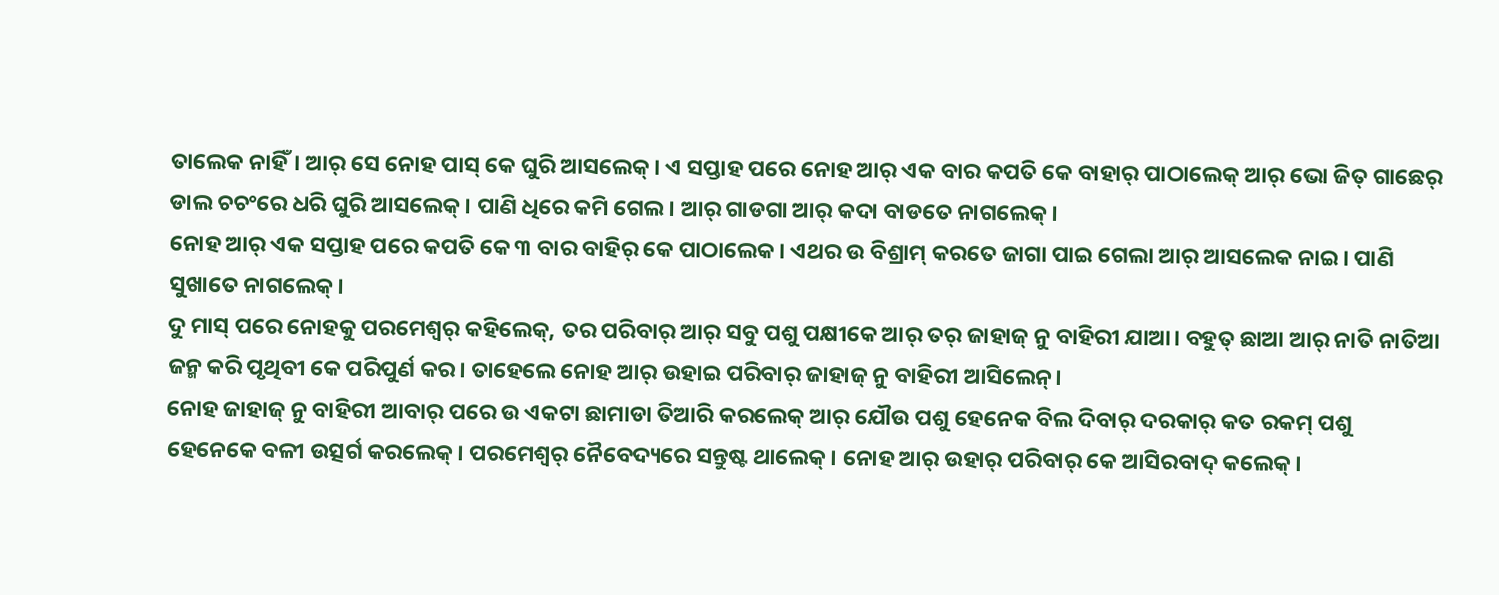ତାଲେକ ନାହିଁ। ଆର୍ ସେ ନୋହ ପାସ୍ କେ ଘୁରି ଆସଲେକ୍। ଏ ସପ୍ତାହ ପରେ ନୋହ ଆର୍ ଏକ ବାର କପତି କେ ବାହାର୍ ପାଠାଲେକ୍ ଆର୍ ଭୋ ଜିତ୍ ଗାଛେର୍ ଡାଲ ଚଚଂରେ ଧରି ଘୁରି ଆସଲେକ୍। ପାଣି ଧିରେ କମି ଗେଲ। ଆର୍ ଗାଡଗା ଆର୍ କଦା ବାଡତେ ନାଗଲେକ୍।
ନୋହ ଆର୍ ଏକ ସପ୍ତାହ ପରେ କପତି କେ ୩ ବାର ବାହିର୍ କେ ପାଠାଲେକ। ଏଥର ଉ ବିଶ୍ରାମ୍ କରତେ ଜାଗା ପାଇ ଗେଲା ଆର୍ ଆସଲେକ ନାଇ। ପାଣି ସୁଖାତେ ନାଗଲେକ୍।
ଦୁ ମାସ୍ ପରେ ନୋହକୁ ପରମେଶ୍ବର୍ କହିଲେକ୍, ତର ପରିବାର୍ ଆର୍ ସବୁ ପଶୁ ପକ୍ଷୀକେ ଆର୍ ତର୍ ଜାହାଜ୍ ନୁ ବାହିରୀ ଯାଆ। ବହୁତ୍ ଛାଆ ଆର୍ ନାତି ନାତିଆ ଜନ୍ମ କରି ପୃଥିବୀ କେ ପରିପୁର୍ଣ କର। ତାହେଲେ ନୋହ ଆର୍ ଉହାଇ ପରିବାର୍ ଜାହାଜ୍ ନୁ ବାହିରୀ ଆସିଲେନ୍।
ନୋହ ଜାହାଜ୍ ନୁ ବାହିରୀ ଆବାର୍ ପରେ ଉ ଏକଟା ଛାମାଡା ତିଆରି କରଲେକ୍ ଆର୍ ଯୌଉ ପଶୁ ହେନେକ ବିଲ ଦିବାର୍ ଦରକାର୍ କତ ରକମ୍ ପଶୁ ହେନେକେ ବଳୀ ଉତ୍ସର୍ଗ କରଲେକ୍। ପରମେଶ୍ବର୍ ନୈବେଦ୍ୟରେ ସନ୍ତୁଷ୍ଟ ଥାଲେକ୍। ନୋହ ଆର୍ ଉହାର୍ ପରିବାର୍ କେ ଆସିରବାଦ୍ କଲେକ୍।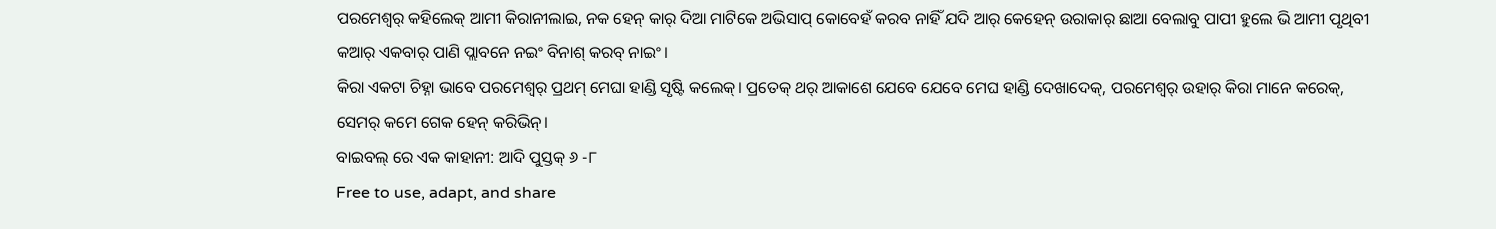ପରମେଶ୍ବର୍ କହିଲେକ୍ ଆମୀ କିରାନୀଲାଇ, ନକ ହେନ୍ କାର୍ ଦିଆ ମାଟିକେ ଅଭିସାପ୍ କୋବେହଁ କରବ ନାହିଁ ଯଦି ଆର୍ କେହେନ୍ ଉରାକାର୍ ଛାଆ ବେଲାବୁ ପାପୀ ହୁଲେ ଭି ଆମୀ ପୃଥିବୀ କଆର୍ ଏକବାର୍ ପାଣି ପ୍ଲାବନେ ନଇଂ ବିନାଶ୍ କରବ୍ ନାଇଂ।
କିରା ଏକଟା ଚିହ୍ନା ଭାବେ ପରମେଶ୍ବର୍ ପ୍ରଥମ୍ ମେଘା ହାଣ୍ଡି ସୃଷ୍ଟି କଲେକ୍। ପ୍ରତେକ୍ ଥର୍ ଆକାଶେ ଯେବେ ଯେବେ ମେଘ ହାଣ୍ଡି ଦେଖାଦେକ୍, ପରମେଶ୍ବର୍ ଉହାର୍ କିରା ମାନେ କରେକ୍, ସେମର୍ କମେ ଗେକ ହେନ୍ କରିଭିନ୍।
ବାଇବଲ୍ ରେ ଏକ କାହାନୀ: ଆଦି ପୁସ୍ତକ୍ ୬ -୮
Free to use, adapt, and share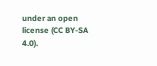under an open license (CC BY-SA 4.0).